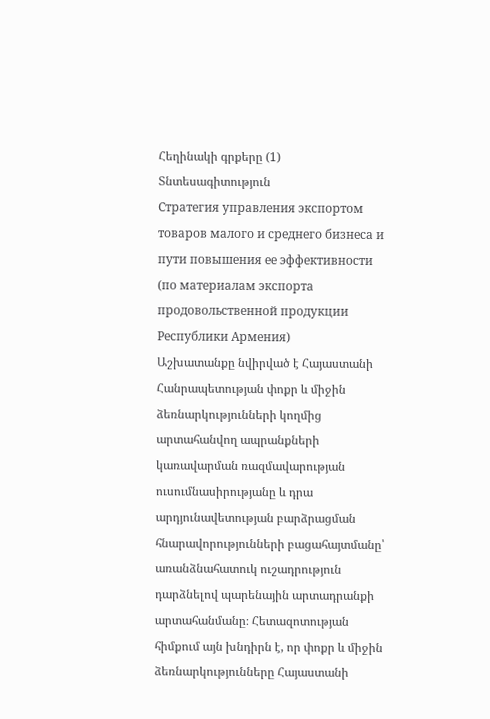Հեղինակի գրքերը (1)
Տնտեսագիտություն
Стратегия управления экспортом товаров малого и среднего бизнеса и пути повышения ее эффективности (по материалам экспорта продовольственной продукции Республики Армения)
Աշխատանքը նվիրված է Հայաստանի Հանրապետության փոքր և միջին ձեռնարկությունների կողմից արտահանվող ապրանքների կառավարման ռազմավարության ուսումնասիրությանը և դրա արդյունավետության բարձրացման հնարավորությունների բացահայտմանը՝ առանձնահատուկ ուշադրություն դարձնելով պարենային արտադրանքի արտահանմանը։ Հետազոտության հիմքում այն խնդիրն է, որ փոքր և միջին ձեռնարկությունները Հայաստանի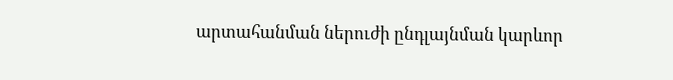արտահանման ներուժի ընդլայնման կարևոր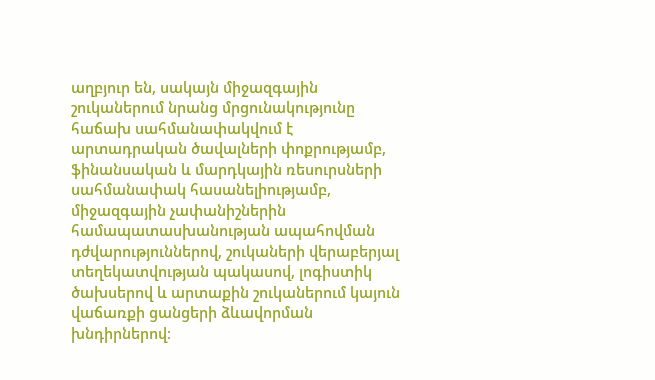աղբյուր են, սակայն միջազգային շուկաներում նրանց մրցունակությունը հաճախ սահմանափակվում է արտադրական ծավալների փոքրությամբ, ֆինանսական և մարդկային ռեսուրսների սահմանափակ հասանելիությամբ, միջազգային չափանիշներին համապատասխանության ապահովման դժվարություններով, շուկաների վերաբերյալ տեղեկատվության պակասով, լոգիստիկ ծախսերով և արտաքին շուկաներում կայուն վաճառքի ցանցերի ձևավորման խնդիրներով։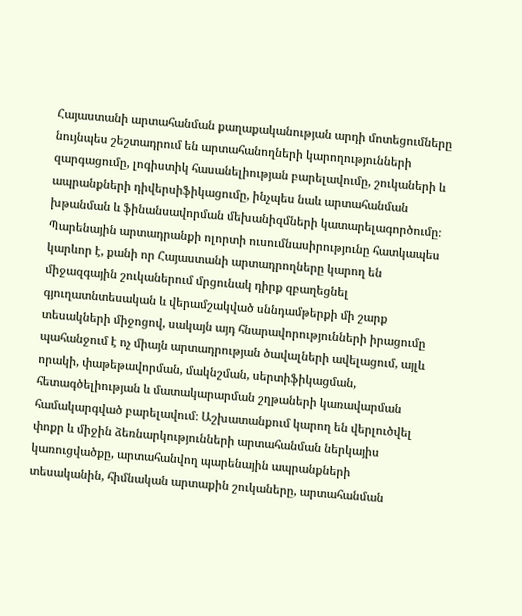Հայաստանի արտահանման քաղաքականության արդի մոտեցումները նույնպես շեշտադրում են արտահանողների կարողությունների զարգացումը, լոգիստիկ հասանելիության բարելավումը, շուկաների և ապրանքների դիվերսիֆիկացումը, ինչպես նաև արտահանման խթանման և ֆինանսավորման մեխանիզմների կատարելագործումը։ Պարենային արտադրանքի ոլորտի ուսումնասիրությունը հատկապես կարևոր է, քանի որ Հայաստանի արտադրողները կարող են միջազգային շուկաներում մրցունակ դիրք զբաղեցնել գյուղատնտեսական և վերամշակված սննդամթերքի մի շարք տեսակների միջոցով, սակայն այդ հնարավորությունների իրացումը պահանջում է ոչ միայն արտադրության ծավալների ավելացում, այլև որակի, փաթեթավորման, մակնշման, սերտիֆիկացման, հետագծելիության և մատակարարման շղթաների կառավարման համակարգված բարելավում։ Աշխատանքում կարող են վերլուծվել փոքր և միջին ձեռնարկությունների արտահանման ներկայիս կառուցվածքը, արտահանվող պարենային ապրանքների տեսականին, հիմնական արտաքին շուկաները, արտահանման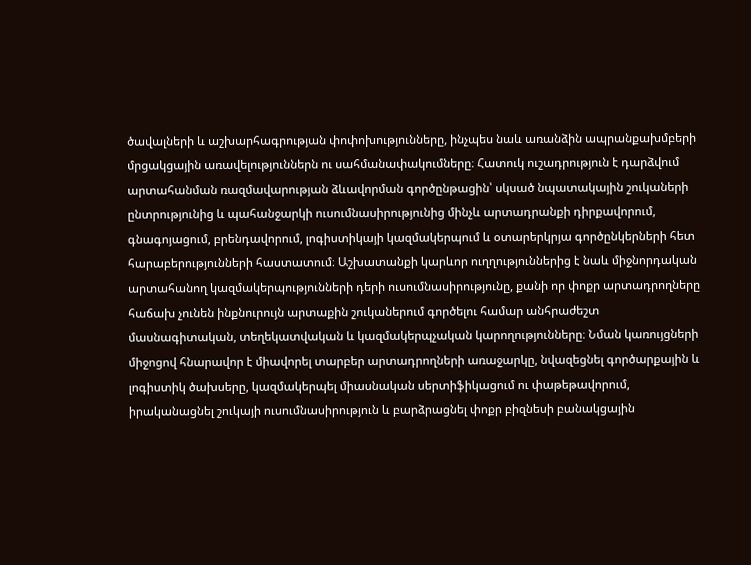ծավալների և աշխարհագրության փոփոխությունները, ինչպես նաև առանձին ապրանքախմբերի մրցակցային առավելություններն ու սահմանափակումները։ Հատուկ ուշադրություն է դարձվում արտահանման ռազմավարության ձևավորման գործընթացին՝ սկսած նպատակային շուկաների ընտրությունից և պահանջարկի ուսումնասիրությունից մինչև արտադրանքի դիրքավորում, գնագոյացում, բրենդավորում, լոգիստիկայի կազմակերպում և օտարերկրյա գործընկերների հետ հարաբերությունների հաստատում։ Աշխատանքի կարևոր ուղղություններից է նաև միջնորդական արտահանող կազմակերպությունների դերի ուսումնասիրությունը, քանի որ փոքր արտադրողները հաճախ չունեն ինքնուրույն արտաքին շուկաներում գործելու համար անհրաժեշտ մասնագիտական, տեղեկատվական և կազմակերպչական կարողությունները։ Նման կառույցների միջոցով հնարավոր է միավորել տարբեր արտադրողների առաջարկը, նվազեցնել գործարքային և լոգիստիկ ծախսերը, կազմակերպել միասնական սերտիֆիկացում ու փաթեթավորում, իրականացնել շուկայի ուսումնասիրություն և բարձրացնել փոքր բիզնեսի բանակցային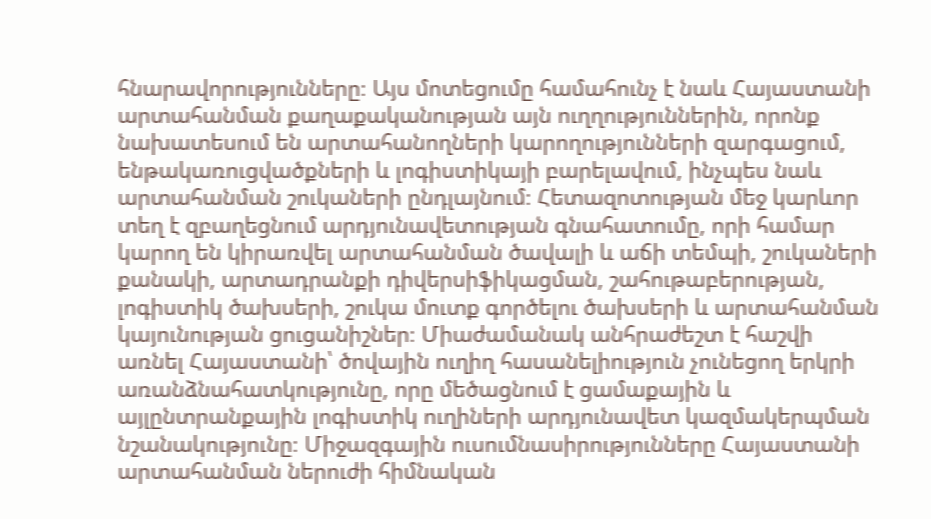հնարավորությունները։ Այս մոտեցումը համահունչ է նաև Հայաստանի արտահանման քաղաքականության այն ուղղություններին, որոնք նախատեսում են արտահանողների կարողությունների զարգացում, ենթակառուցվածքների և լոգիստիկայի բարելավում, ինչպես նաև արտահանման շուկաների ընդլայնում։ Հետազոտության մեջ կարևոր տեղ է զբաղեցնում արդյունավետության գնահատումը, որի համար կարող են կիրառվել արտահանման ծավալի և աճի տեմպի, շուկաների քանակի, արտադրանքի դիվերսիֆիկացման, շահութաբերության, լոգիստիկ ծախսերի, շուկա մուտք գործելու ծախսերի և արտահանման կայունության ցուցանիշներ։ Միաժամանակ անհրաժեշտ է հաշվի առնել Հայաստանի՝ ծովային ուղիղ հասանելիություն չունեցող երկրի առանձնահատկությունը, որը մեծացնում է ցամաքային և այլընտրանքային լոգիստիկ ուղիների արդյունավետ կազմակերպման նշանակությունը։ Միջազգային ուսումնասիրությունները Հայաստանի արտահանման ներուժի հիմնական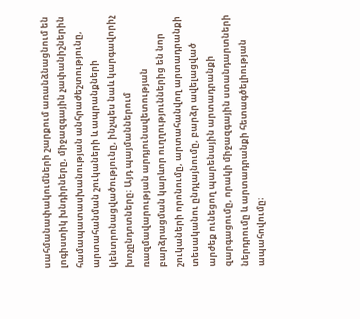սահմանափակումների շարքում առանձնացնում են լոգիստիկ խնդիրները, միջազգային չափանիշներին համապատասխանության անհրաժեշտությունը, արտահանման շուկաների և ապրանքների կենտրոնացվածությունը, ինչպես նաև կարգավորիչ խոչընդոտները։ Այդ պայմաններում ռազմավարության արդյունավետության բարձրացման կարևոր ուղղություններից են նոր շուկաների որոնումը, արտահանվող արտադրանքի տեսականու ընդլայնումը, բարձր ավելացված արժեք ունեցող պարենային արտադրանքի զարգացումը, որակի միջազգային ստանդարտների ներդրումը և արտադրանքի հետագծելիության ապահովումը։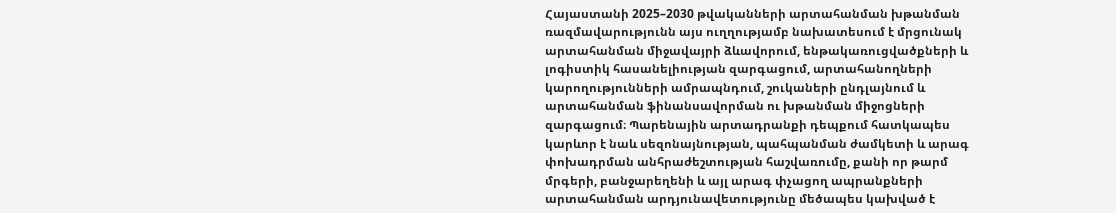Հայաստանի 2025–2030 թվականների արտահանման խթանման ռազմավարությունն այս ուղղությամբ նախատեսում է մրցունակ արտահանման միջավայրի ձևավորում, ենթակառուցվածքների և լոգիստիկ հասանելիության զարգացում, արտահանողների կարողությունների ամրապնդում, շուկաների ընդլայնում և արտահանման ֆինանսավորման ու խթանման միջոցների զարգացում։ Պարենային արտադրանքի դեպքում հատկապես կարևոր է նաև սեզոնայնության, պահպանման ժամկետի և արագ փոխադրման անհրաժեշտության հաշվառումը, քանի որ թարմ մրգերի, բանջարեղենի և այլ արագ փչացող ապրանքների արտահանման արդյունավետությունը մեծապես կախված է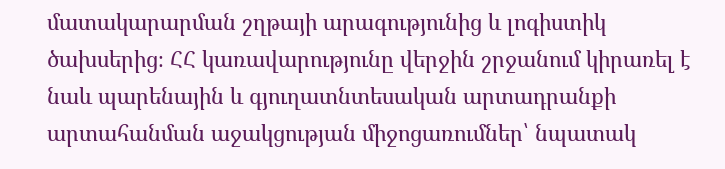մատակարարման շղթայի արագությունից և լոգիստիկ ծախսերից։ ՀՀ կառավարությունը վերջին շրջանում կիրառել է նաև պարենային և գյուղատնտեսական արտադրանքի արտահանման աջակցության միջոցառումներ՝ նպատակ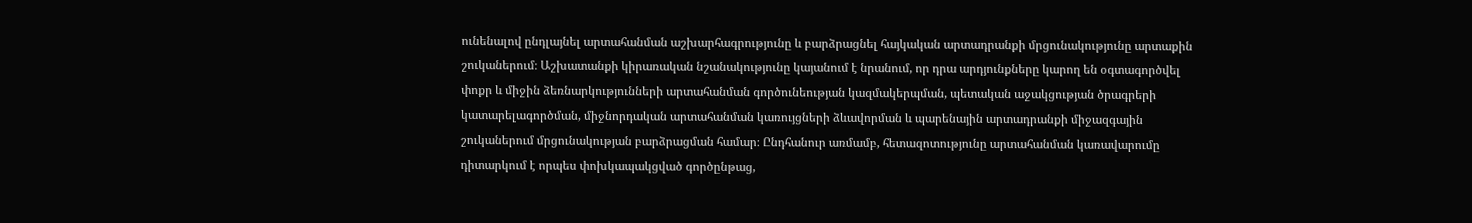ունենալով ընդլայնել արտահանման աշխարհագրությունը և բարձրացնել հայկական արտադրանքի մրցունակությունը արտաքին շուկաներում։ Աշխատանքի կիրառական նշանակությունը կայանում է նրանում, որ դրա արդյունքները կարող են օգտագործվել փոքր և միջին ձեռնարկությունների արտահանման գործունեության կազմակերպման, պետական աջակցության ծրագրերի կատարելագործման, միջնորդական արտահանման կառույցների ձևավորման և պարենային արտադրանքի միջազգային շուկաներում մրցունակության բարձրացման համար։ Ընդհանուր առմամբ, հետազոտությունը արտահանման կառավարումը դիտարկում է որպես փոխկապակցված գործընթաց,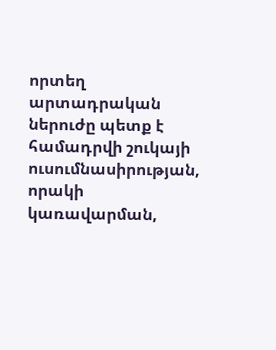որտեղ արտադրական ներուժը պետք է համադրվի շուկայի ուսումնասիրության, որակի կառավարման,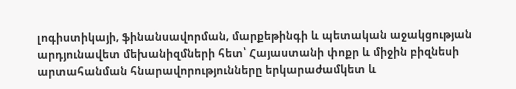լոգիստիկայի, ֆինանսավորման, մարքեթինգի և պետական աջակցության արդյունավետ մեխանիզմների հետ՝ Հայաստանի փոքր և միջին բիզնեսի արտահանման հնարավորությունները երկարաժամկետ և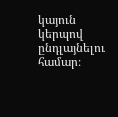կայուն կերպով ընդլայնելու համար։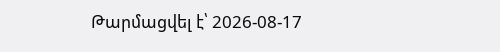Թարմացվել է՝ 2026-08-17